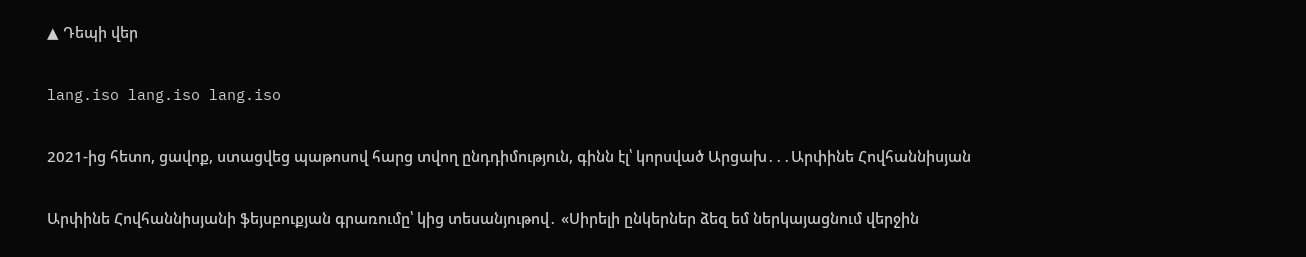▲ Դեպի վեր

lang.iso lang.iso lang.iso

2021-ից հետո, ցավոք, ստացվեց պաթոսով հարց տվող ընդդիմություն, գինն էլ՝ կորսված Արցախ․․․Արփինե Հովհաննիսյան

Արփինե Հովհաննիսյանի ֆեյսբուքյան գրառումը՝ կից տեսանյութով․ «Սիրելի ընկերներ ձեզ եմ ներկայացնում վերջին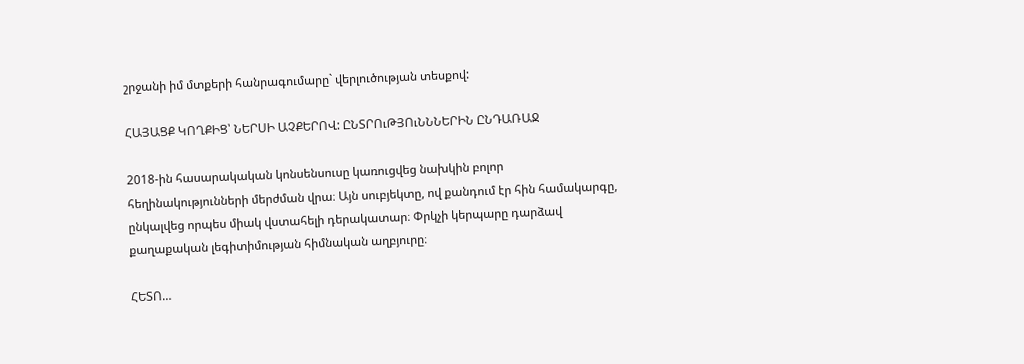շրջանի իմ մտքերի հանրագումարը` վերլուծության տեսքով:

ՀԱՅԱՑՔ ԿՈՂՔԻՑ՝ ՆԵՐՍԻ ԱՉՔԵՐՈՎ: ԸՆՏՐՈւԹՅՈւՆՆՆԵՐԻՆ ԸՆԴԱՌԱՋ

2018-ին հասարակական կոնսենսուսը կառուցվեց նախկին բոլոր հեղինակությունների մերժման վրա։ Այն սուբյեկտը, ով քանդում էր հին համակարգը, ընկալվեց որպես միակ վստահելի դերակատար։ Փրկչի կերպարը դարձավ քաղաքական լեգիտիմության հիմնական աղբյուրը։

ՀԵՏՈ…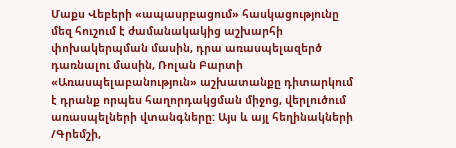Մաքս Վեբերի «ապասրբացում» հասկացությունը մեզ հուշում է ժամանակակից աշխարհի փոխակերպման մասին, դրա առասպելազերծ դառնալու մասին, Ռոլան Բարտի «Առասպելաբանություն» աշխատանքը դիտարկում է դրանք որպես հաղորդակցման միջոց, վերլուծում առասպելների վտանգները: Այս և այլ հեղինակների /Գրեմշի,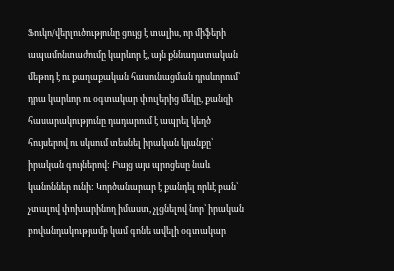Ֆուկո/վերլուծությունը ցույց է տալիս, որ միֆերի ապամոնտաժումը կարևոր է, այն քննադատական մեթոդ է ու քաղաքական հասունացման դրսևորում՝ դրա կարևոր ու օգտակար փուլերից մեկը, քանզի հասարակությունը դադարում է ապրել կեղծ հույսերով ու սկսում տեսնել իրական կյանքը՝ իրական գույներով: Բայց այս պրոցեսը նաև կանոններ ունի: Կործանարար է քանդել որևէ բան՝ չտալով փոխարինող իմաստ, չլցնելով նոր՝ իրական բովանդակությամբ կամ գոնե ավելի օգտակար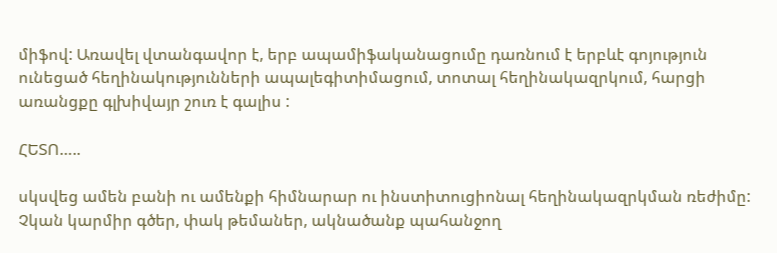միֆով: Առավել վտանգավոր է, երբ ապամիֆականացումը դառնում է երբևէ գոյություն ունեցած հեղինակությունների ապալեգիտիմացում, տոտալ հեղինակազրկում, հարցի առանցքը գլխիվայր շուռ է գալիս :

ՀԵՏՈ…..

սկսվեց ամեն բանի ու ամենքի հիմնարար ու ինստիտուցիոնալ հեղինակազրկման ռեժիմը: Չկան կարմիր գծեր, փակ թեմաներ, ակնածանք պահանջող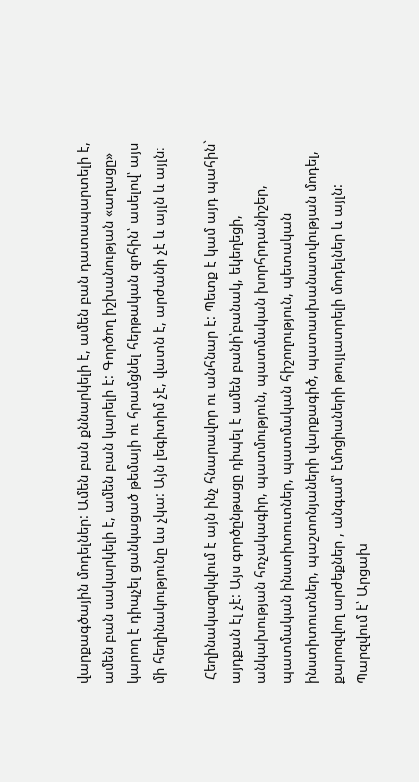վարքագծային մոդելներ: Ամեն բան քննարկելի է, ամեն բան դատապարտելի է, ամեն բան սակարկելի է, ամեն բան կարելի է: Գործող իշխանության «աղացը» կարող է դիպչել ցանկացած թեմայի ու հրամցնել հերթական զոհին՝ ասելով՝ այս մի հեղինակությունը ևս չկա: Այն լեգիտիմ չէ, վատն է, արժանի չէ և այլն և այլն։

 Հեղինակազրկվում է այն ինչ հնարավոր ու անհնար է: Պետք է կամ այդ պահին` այդքան էլ չէ: Այս գործընթացը դիպել է ամեն բանի՝բանակ, եկեղեցի, անկախության հռչակագիր, պատմություն, պատմական խորհրդանիշեր, պատմական ինստիտուտներ, պատմական հիշողություն, պետական ինստիտուտներ, պաշտոնյաների վարքագիծ, պատասխանատվության մոդել, քարոզվող արժեքներ , անգամ՝ էմոցիաների թույլատրելի մոդելներ և այլն: Պարզվում է՝ Արցախ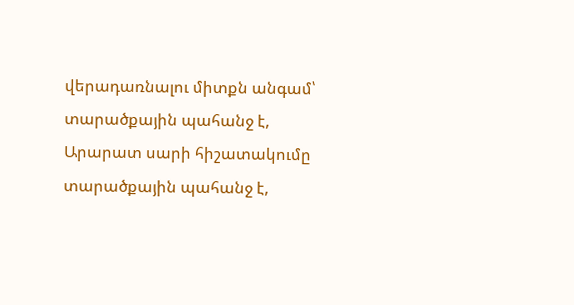վերադառնալու միտքն անգամ՝ տարածքային պահանջ է, Արարատ սարի հիշատակումը տարածքային պահանջ է,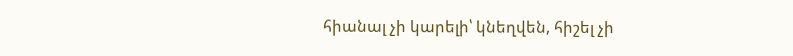հիանալ չի կարելի՝ կնեղվեն, հիշել չի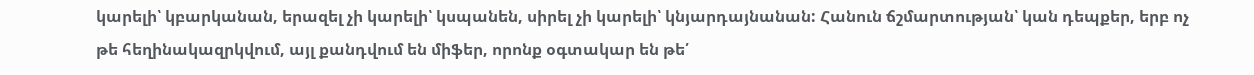կարելի՝ կբարկանան, երազել չի կարելի՝ կսպանեն, սիրել չի կարելի՝ կնյարդայնանան: Հանուն ճշմարտության՝ կան դեպքեր, երբ ոչ թե հեղինակազրկվում, այլ քանդվում են միֆեր, որոնք օգտակար են թե՛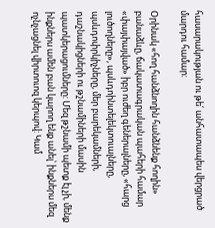հասարակության ու թե՛ անհատապես վերցրած մարդու համար:

Օրինակ «հող հանձնողին հանձնենք հողին» բանաձևը, ճակատագրական պահերի համար «փայփայված» իբր ուժեղ գեներալները, «հարց լուծողները», պսևդոինտելեկտուալները, պսևդոփրկիչները, մեր բարեկամների, դաշնակիցների ու թշնամիների մասին պատկերացումները: Մեզ թշնամի պետք էլ չի, մենք ինքներս ամեն բան կարող ենք անել՝ ինքներս մեզ ոչնչացնել վիրտուոզ կերպով: Կամ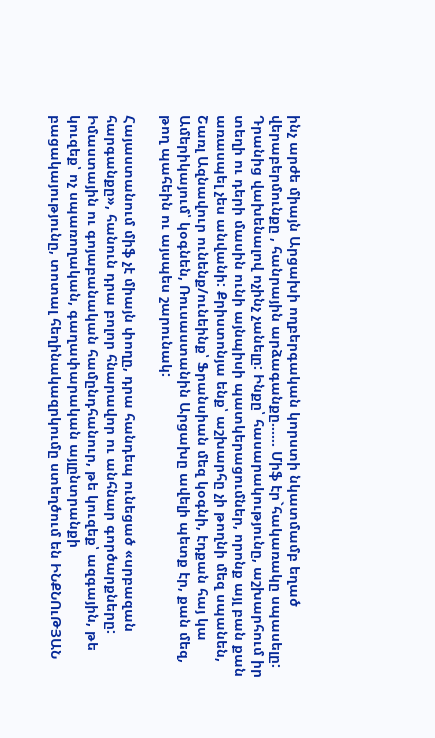ինչ արժե միայն Արցախի ողբերգական կորստի նկատմամբ եղած վերաբերմունքը , հանրային արձագանքը…… Միֆ էր`հակառակը սպասելը: Դրանից վախենալով ոչինչ չանելը: Ինքը՝ հասարակությունը, աշխարհում իր տեղի ու դերի մասին ունի այնպիսի պատկերացումներ, որոնք այլ բան քան առասպել չես անվանի: Քրիստոնյա ենք՝ աշխարհը չի թողնի մեզ սպանեն, Շառլ Ազնավուր ունենք/ունեինք՝ Ֆրանսիան մեզ կօգնի, էդքան հայ կա Ամերիկայում՝ կօգնեն, Ռուսաստանին Արցախը ավելի պետք էր, քան մեզ, թող պահեին ու այսպես շարունակ:

Հայաստանում միֆ չէ միայն փողը, դրա հանդեպ ունեցած «սրբազան հարգանքը», հանուն դրա բոլոր հնարավոր ու անհնար գործարքները: Իմաստային ու գոյաբանական համընդհանուր, թե կուզեք՝ ազգային, թե կուզեք՝ ոչ սպառողական, գաղափարական այլընտրանքի բացակայությունը, տոտալ հեղինակազրկումը ստեղծում են ԻՆՔՆՈւԹՅԱՆ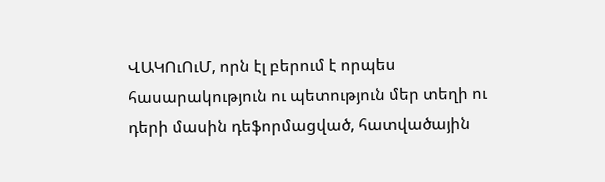ՎԱԿՈւՈւՄ, որն էլ բերում է որպես հասարակություն ու պետություն մեր տեղի ու դերի մասին դեֆորմացված, հատվածային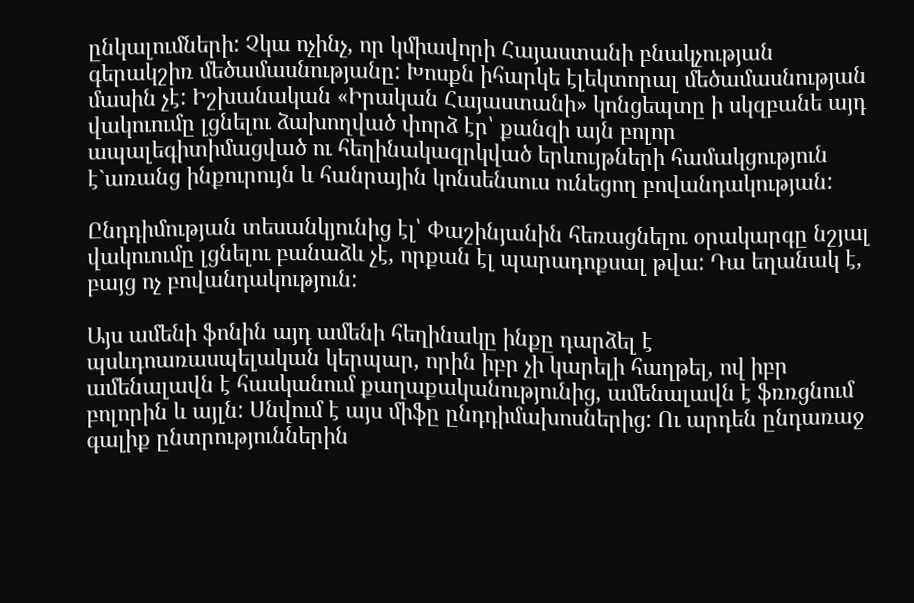ընկալումների: Չկա ոչինչ, որ կմիավորի Հայաստանի բնակչության գերակշիռ մեծամասնությանը: Խոսքն իհարկե էլեկտորալ մեծամասնության մասին չէ: Իշխանական «Իրական Հայաստանի» կոնցեպտը ի սկզբանե այդ վակուումը լցնելու ձախողված փորձ էր՝ քանզի այն բոլոր ապալեգիտիմացված ու հեղինակազրկված երևույթների համակցություն է`առանց ինքուրույն և հանրային կոնսենսուս ունեցող բովանդակության:

Ընդդիմության տեսանկյունից էլ՝ Փաշինյանին հեռացնելու օրակարգը նշյալ վակուումը լցնելու բանաձև չէ, որքան էլ պարադոքսալ թվա: Դա եղանակ է, բայց ոչ բովանդակություն:

Այս ամենի ֆոնին այդ ամենի հեղինակը ինքը դարձել է պսևդոառասպելական կերպար, որին իբր չի կարելի հաղթել, ով իբր ամենալավն է հասկանում քաղաքականությունից, ամենալավն է ֆռռցնում բոլորին և այլն: Սնվում է այս միֆը ընդդիմախոսներից: Ու արդեն ընդառաջ գալիք ընտրություններին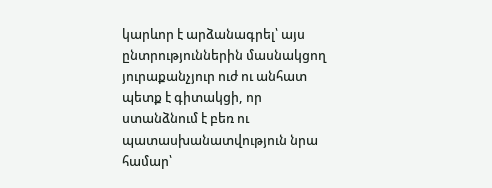կարևոր է արձանագրել՝ այս ընտրություններին մասնակցող յուրաքանչյուր ուժ ու անհատ պետք է գիտակցի, որ ստանձնում է բեռ ու պատասխանատվություն նրա համար՝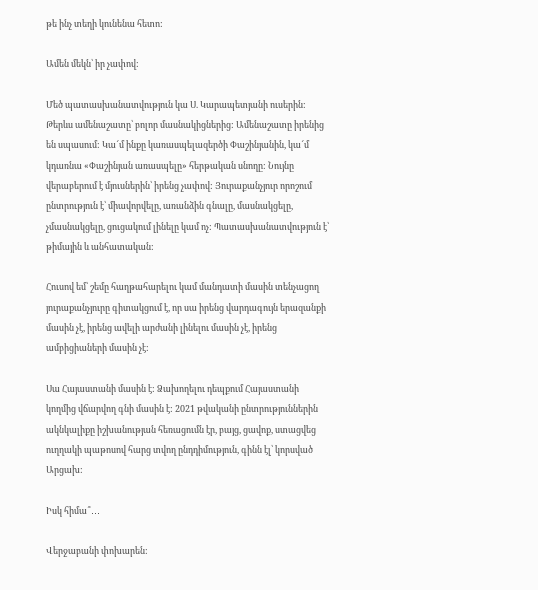թե ինչ տեղի կունենա հետո:

Ամեն մեկն՝ իր չափով:

Մեծ պատասխանատվություն կա Ս. Կարապետյանի ուսերին: Թերևս ամենաշատը՝ բոլոր մասնակիցներից: Ամենաշատը իրենից են սպասում: Կա՜մ ինքը կառասպելազերծի Փաշինյանին, կա՜մ կդառնա «Փաշինյան առասպելը» հերթական սնողը: Նույնը վերաբերում է մյուսներին՝ իրենց չափով: Յուրաքանչյուր որոշում ընտրություն է՝ միավորվելը, առանձին գնալը, մասնակցելը, չմասնակցելը, ցուցակում լինելը կամ ոչ: Պատասխանատվություն է՝ թիմային և անհատական:

Հուսով եմ՝ շեմը հաղթահարելու կամ մանդատի մասին տենչացող յուրաքանչյուրը գիտակցում է, որ սա իրենց վարդագույն երազանքի մասին չէ, իրենց ավելի արժանի լինելու մասին չէ, իրենց ամբիցիաների մասին չէ:

Սա Հայաստանի մասին է: Ձախողելու դեպքում Հայաստանի կողմից վճարվող գնի մասին է: 2021 թվականի ընտրություններին ակնկալիքը իշխանության հեռացումն էր, բայց, ցավոք, ստացվեց ուղղակի պաթոսով հարց տվող ընդդիմություն, գինն էլ՝ կորսված Արցախ:

Իսկ հիմա՞․․․

Վերջաբանի փոխարեն: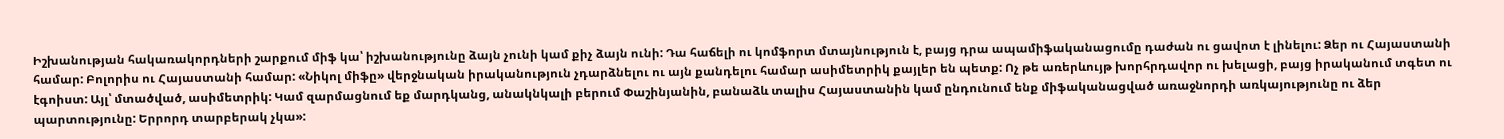Իշխանության հակառակորդների շարքում միֆ կա՝ իշխանությունը ձայն չունի կամ քիչ ձայն ունի: Դա հաճելի ու կոմֆորտ մտայնություն է, բայց դրա ապամիֆականացումը դաժան ու ցավոտ է լինելու: Ձեր ու Հայաստանի համար: Բոլորիս ու Հայաստանի համար: «Նիկոլ միֆը» վերջնական իրականություն չդարձնելու ու այն քանդելու համար ասիմետրիկ քայլեր են պետք: Ոչ թե առերևույթ խորհրդավոր ու խելացի, բայց իրականում տգետ ու էգոիստ: Այլ՝ մտածված, ասիմետրիկ: Կամ զարմացնում եք մարդկանց, անակնկալի բերում Փաշինյանին, բանաձև տալիս Հայաստանին կամ ընդունում ենք միֆականացված առաջնորդի առկայությունը ու ձեր պարտությունը: Երրորդ տարբերակ չկա»: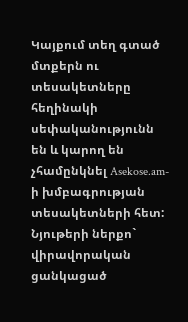Կայքում տեղ գտած մտքերն ու տեսակետները հեղինակի սեփականությունն են և կարող են չհամընկնել Asekose.am-ի խմբագրության տեսակետների հետ: Նյութերի ներքո` վիրավորական ցանկացած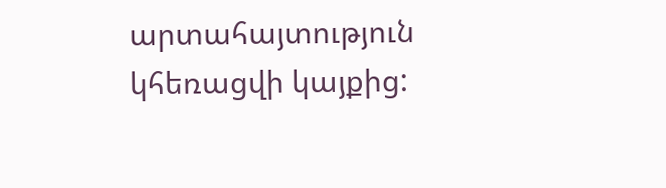արտահայտություն կհեռացվի կայքից: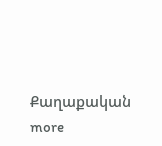Քաղաքական more